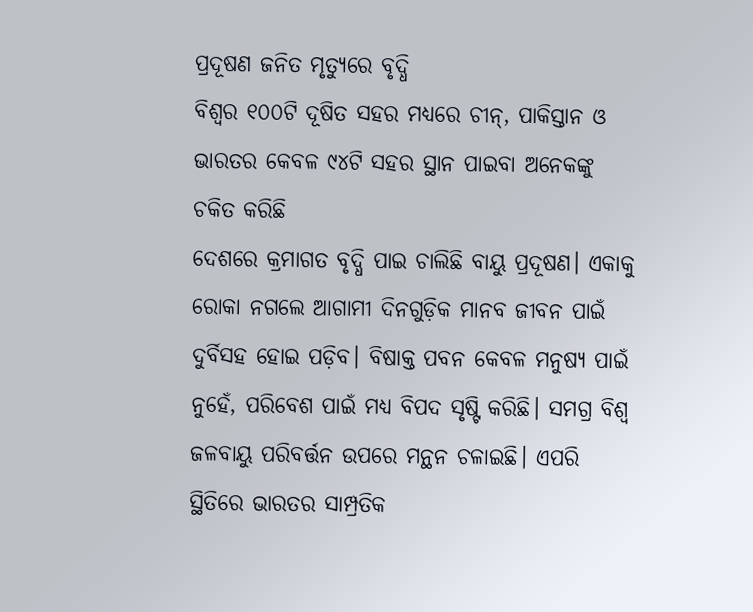ପ୍ରଦୂଷଣ ଜନିତ ମୃତ୍ୟୁରେ ବୃଦ୍ଧି
ବିଶ୍ବର ୧୦୦ଟି ଦୂଷିତ ସହର ମଧ୍ୟରେ ଚୀନ୍, ପାକିସ୍ତାନ ଓ ଭାରତର କେବଳ ୯୪ଟି ସହର ସ୍ଥାନ ପାଇବା ଅନେକଙ୍କୁ ଚକିତ କରିଛି
ଦେଶରେ କ୍ରମାଗତ ବୃଦ୍ଧି ପାଇ ଚାଲିଛି ବାୟୁ ପ୍ରଦୂଷଣ। ଏକାକୁ ରୋକା ନଗଲେ ଆଗାମୀ ଦିନଗୁଡ଼ିକ ମାନବ ଜୀବନ ପାଇଁ ଦୁର୍ବିସହ ହୋଇ ପଡ଼ିବ। ବିଷାକ୍ତ ପବନ କେବଳ ମନୁଷ୍ୟ ପାଇଁ ନୁହେଁ, ପରିବେଶ ପାଇଁ ମଧ୍ୟ ବିପଦ ସୃଷ୍ଟି କରିଛି। ସମଗ୍ର ବିଶ୍ବ ଜଳବାୟୁ ପରିବର୍ତ୍ତନ ଉପରେ ମନ୍ଥନ ଚଳାଇଛି। ଏପରି ସ୍ଥିତିରେ ଭାରତର ସାମ୍ପ୍ରତିକ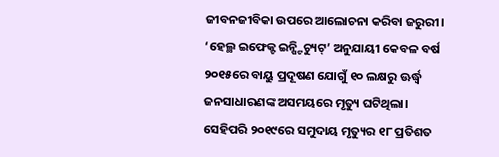ଜୀବନଜୀବିକା ଉପରେ ଆଲୋଚନା କରିବା ଜରୁରୀ। ‘ହେଲ୍ଥ ଇଫେକ୍ଟ ଇନ୍ଷ୍ଟିଚ୍ୟୁଟ୍’ ଅନୁଯାୟୀ କେବଳ ବର୍ଷ ୨୦୧୫ରେ ବାୟୁ ପ୍ରଦୂଷଣ ଯୋଗୁଁ ୧୦ ଲକ୍ଷରୁ ଊର୍ଦ୍ଧ୍ବ ଜନସାଧାରଣଙ୍କ ଅସମୟରେ ମୃତ୍ୟୁ ଘଟିଥିଲା। ସେହିପରି ୨୦୧୯ରେ ସମୁଦାୟ ମୃତ୍ୟୁର ୧୮ ପ୍ରତିଶତ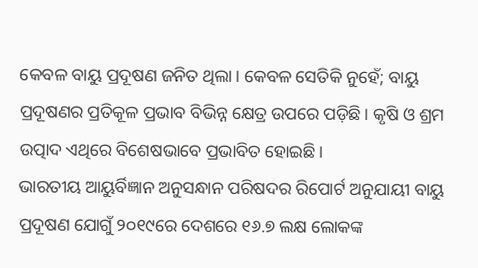କେବଳ ବାୟୁ ପ୍ରଦୂଷଣ ଜନିତ ଥିଲା। କେବଳ ସେତିକି ନୁହେଁ; ବାୟୁ ପ୍ରଦୂଷଣର ପ୍ରତିକୂଳ ପ୍ରଭାବ ବିଭିନ୍ନ କ୍ଷେତ୍ର ଉପରେ ପଡ଼ିଛି। କୃଷି ଓ ଶ୍ରମ ଉତ୍ପାଦ ଏଥିରେ ବିଶେଷଭାବେ ପ୍ରଭାବିତ ହୋଇଛି।
ଭାରତୀୟ ଆୟୁର୍ବିଜ୍ଞାନ ଅନୁସନ୍ଧାନ ପରିଷଦର ରିପୋର୍ଟ ଅନୁଯାୟୀ ବାୟୁ ପ୍ରଦୂଷଣ ଯୋଗୁଁ ୨୦୧୯ରେ ଦେଶରେ ୧୬.୭ ଲକ୍ଷ ଲୋକଙ୍କ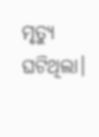ମୃତ୍ୟୁ ଘଟିଥିଲା।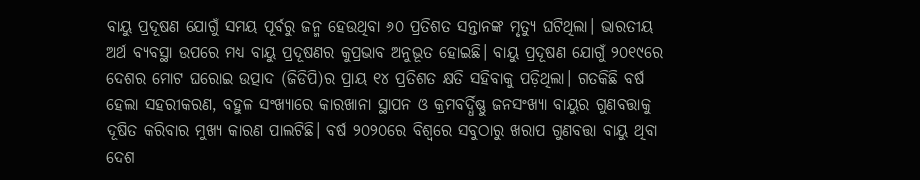ବାୟୁ ପ୍ରଦୂଷଣ ଯୋଗୁଁ ସମୟ ପୂର୍ବରୁ ଜନ୍ମ ହେଉଥିବା ୬୦ ପ୍ରତିଶତ ସନ୍ତାନଙ୍କ ମୃତ୍ୟୁ ଘଟିଥିଲା। ଭାରତୀୟ ଅର୍ଥ ବ୍ୟବସ୍ଥା ଉପରେ ମଧ୍ୟ ବାୟୁ ପ୍ରଦୂଷଣର କୁପ୍ରଭାବ ଅନୁଭୂତ ହୋଇଛି। ବାୟୁ ପ୍ରଦୂଷଣ ଯୋଗୁଁ ୨୦୧୯ରେ ଦେଶର ମୋଟ ଘରୋଇ ଉତ୍ପାଦ (ଜିଡିପି)ର ପ୍ରାୟ ୧୪ ପ୍ରତିଶତ କ୍ଷତି ସହିବାକୁ ପଡ଼ିଥିଲା। ଗତକିଛି ବର୍ଷ ହେଲା ସହରୀକରଣ, ବହୁଳ ସଂଖ୍ୟାରେ କାରଖାନା ସ୍ଥାପନ ଓ କ୍ରମବର୍ଦ୍ଧିଷ୍ଣୁ ଜନସଂଖ୍ୟା ବାୟୁର ଗୁଣବତ୍ତାକୁ ଦୂଷିତ କରିବାର ମୁଖ୍ୟ କାରଣ ପାଲଟିଛି। ବର୍ଷ ୨୦୨୦ରେ ବିଶ୍ବରେ ସବୁଠାରୁ ଖରାପ ଗୁଣବତ୍ତା ବାୟୁ ଥିବା ଦେଶ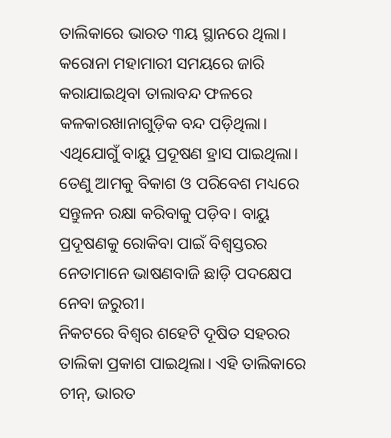ତାଲିକାରେ ଭାରତ ୩ୟ ସ୍ଥାନରେ ଥିଲା। କରୋନା ମହାମାରୀ ସମୟରେ ଜାରି କରାଯାଇଥିବା ତାଲାବନ୍ଦ ଫଳରେ କଳକାରଖାନାଗୁଡ଼ିକ ବନ୍ଦ ପଡ଼ିଥିଲା। ଏଥିଯୋଗୁଁ ବାୟୁ ପ୍ରଦୂଷଣ ହ୍ରାସ ପାଇଥିଲା। ତେଣୁ ଆମକୁ ବିକାଶ ଓ ପରିବେଶ ମଧ୍ୟରେ ସନ୍ତୁଳନ ରକ୍ଷା କରିବାକୁ ପଡ଼ିବ। ବାୟୁ ପ୍ରଦୂଷଣକୁ ରୋକିବା ପାଇଁ ବିଶ୍ବସ୍ତରର ନେତାମାନେ ଭାଷଣବାଜି ଛାଡ଼ି ପଦକ୍ଷେପ ନେବା ଜରୁରୀ।
ନିକଟରେ ବିଶ୍ବର ଶହେଟି ଦୂଷିତ ସହରର ତାଲିକା ପ୍ରକାଶ ପାଇଥିଲା। ଏହି ତାଲିକାରେ ଚୀନ୍, ଭାରତ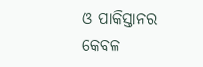ଓ ପାକିସ୍ତାନର କେବଳ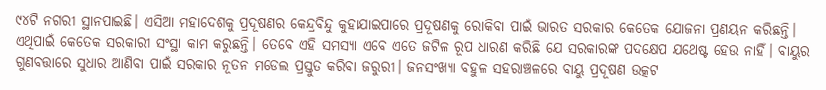୯୪ଟି ନଗରୀ ସ୍ଥାନପାଇଛି। ଏସିଆ ମହାଦେଶକୁ ପ୍ରଦୂଷଣର କେନ୍ଦ୍ରବିନ୍ଦୁ କୁହାଯାଇପାରେ ପ୍ରଦୂଷଣକୁ ରୋକିବା ପାଇଁ ଭାରତ ସରକାର କେତେକ ଯୋଜନା ପ୍ରଣୟନ କରିଛନ୍ତି। ଏଥିପାଇଁ କେତେକ ସରକାରୀ ସଂସ୍ଥା କାମ କରୁଛନ୍ତି। ତେବେ ଏହି ସମସ୍ୟା ଏବେ ଏତେ ଜଟିଳ ରୂପ ଧାରଣ କରିଛି ଯେ ସରକାରଙ୍କ ପଦକ୍ଷେପ ଯଥେଷ୍ଟ ହେଉ ନାହିଁ। ବାୟୁର ଗୁଣବତ୍ତାରେ ସୁଧାର ଆଣିବା ପାଇଁ ସରକାର ନୂତନ ମଡେଲ ପ୍ରସ୍ତୁତ କରିବା ଜରୁରୀ। ଜନସଂଖ୍ୟା ବହୁଳ ସହରାଞ୍ଚଳରେ ବାୟୁ ପ୍ରଦୂଷଣ ଉତ୍କଟ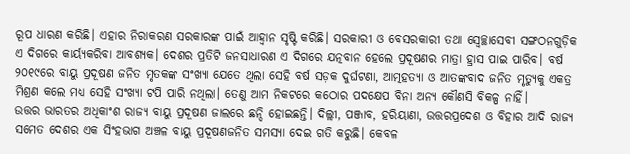ରୂପ ଧାରଣ କରିଛି। ଏହାର ନିରାକରଣ ସରକାରଙ୍କ ପାଇଁ ଆହ୍ବାନ ସୃଷ୍ଟି କରିଛି। ସରକାରୀ ଓ ବେସରକାରୀ ତଥା ସ୍ବେଚ୍ଛାସେବୀ ସଙ୍ଗଠନଗୁଡ଼ିକ ଏ ଦିଗରେ କାର୍ୟ୍ୟକରିବା ଆବଶ୍ୟକ। ଦେଶର ପ୍ରତିଟି ଜନସାଧାରଣ ଏ ଦିଗରେ ଯତ୍ନବାନ ହେଲେ ପ୍ରଦୂଷଣର ମାତ୍ରା ହ୍ରାସ ପାଇ ପାରିବ। ବର୍ଷ ୨୦୧୯ରେ ବାୟୁ ପ୍ରଦୂଷଣ ଜନିତ ମୃତକଙ୍କ ସଂଖ୍ୟା ଯେତେ ଥିଲା ସେହି ବର୍ଷ ସଡ଼କ ଦୁର୍ଘଟଣା, ଆତ୍ମହତ୍ୟା ଓ ଆତଙ୍କବାଦ ଜନିତ ମୃତ୍ୟୁକୁ ଏକତ୍ର ମିଶ୍ରଣ କଲେ ମଧ୍ୟ ସେହି ସଂଖ୍ୟା ଟପି ପାରି ନଥିଲା। ତେଣୁ ଆମ ନିକଟରେ କଠୋର ପଦକ୍ଷେପ ବିନା ଅନ୍ୟ କୌଣସି ବିକଳ୍ପ ନାହିଁ।
ଉତ୍ତର ଭାରତର ଅଧିକାଂଶ ରାଜ୍ୟ ବାୟୁ ପ୍ରଦୂଷଣ ଜାଲରେ ଛନ୍ଦି ହୋଇଛନ୍ତି। ଦିଲ୍ଲୀ, ପଞ୍ଜାବ, ହରିୟାଣା, ଉତ୍ତରପ୍ରଦେଶ ଓ ବିହାର ଆଦି ରାଜ୍ୟ ସମେତ ଦେଶର ଏକ ସିଂହଭାଗ ଅଞ୍ଚଳ ବାୟୁ ପ୍ରଦୂଷଣଜନିତ ସମସ୍ୟା ଦେଇ ଗତି କରୁଛି। କେବଳ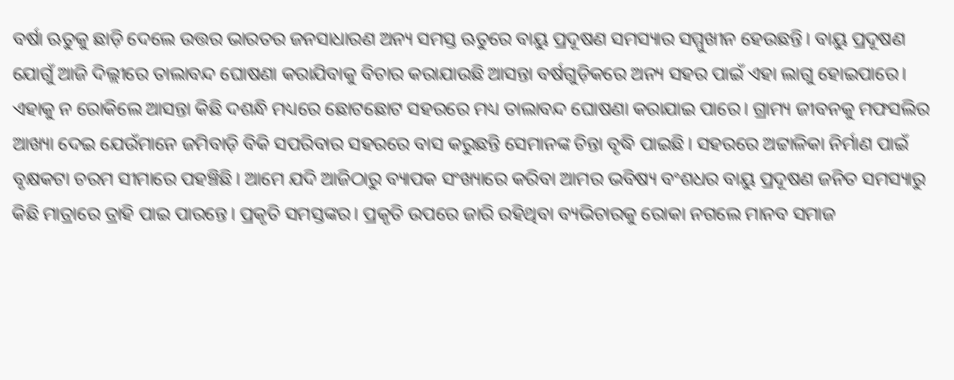ବର୍ଷା ଋତୁକୁ ଛାଡ଼ି ଦେଲେ ଉତ୍ତର ଭାରତର ଜନସାଧାରଣ ଅନ୍ୟ ସମସ୍ତ ଋତୁରେ ବାୟୁ ପ୍ରଦୂଷଣ ସମସ୍ୟାର ସମ୍ମୁଖୀନ ହେଉଛନ୍ତି। ବାୟୁ ପ୍ରଦୂଷଣ ଯୋଗୁଁ ଆଜି ଦିଲ୍ଲୀରେ ତାଲାବନ୍ଦ ଘୋଷଣା କରାଯିବାକୁ ବିଚାର କରାଯାଉଛି ଆସନ୍ତା ବର୍ଷଗୁଡ଼ିକରେ ଅନ୍ୟ ସହର ପାଇଁ ଏହା ଲାଗୁ ହୋଇପାରେ। ଏହାକୁ ନ ରୋକିଲେ ଆସନ୍ତା କିଛି ଦଶନ୍ଧି ମଧ୍ୟରେ ଛୋଟଛୋଟ ସହରରେ ମଧ୍ୟ ତାଲାବନ୍ଦ ଘୋଷଣା କରାଯାଇ ପାରେ। ଗ୍ରାମ୍ୟ ଜୀବନକୁ ମଫସଲିର ଆଖ୍ୟା ଦେଇ ଯେଉଁମାନେ ଜମିବାଡ଼ି ବିକି ସପରିବାର ସହରରେ ବାସ କରୁଛନ୍ତି ସେମାନଙ୍କ ଚିନ୍ତା ବୃଦ୍ଧି ପାଇଛି। ସହରରେ ଅଟ୍ଟାଳିକା ନିର୍ମାଣ ପାଇଁ ବୃକ୍ଷକଟା ଚରମ ସୀମାରେ ପହଞ୍ଚିଛି। ଆମେ ଯଦି ଆଜିଠାରୁ ବ୍ୟାପକ ସଂଖ୍ୟାରେ କରିବା ଆମର ଭବିଷ୍ୟ ବଂଶଧର ବାୟୁ ପ୍ରଦୂଷଣ ଜନିତ ସମସ୍ୟାରୁ କିଛି ମାତ୍ରାରେ ତ୍ରାହି ପାଇ ପାରନ୍ତେ। ପ୍ରକୃତି ସମସ୍ତଙ୍କର। ପ୍ରକୃତି ଉପରେ ଜାରି ରହିଥିବା ବ୍ୟଭିଚାରକୁ ରୋକା ନଗଲେ ମାନବ ସମାଜ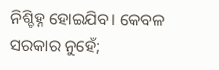ନିଶ୍ଚିହ୍ନ ହୋଇଯିବ। କେବଳ ସରକାର ନୁହେଁ;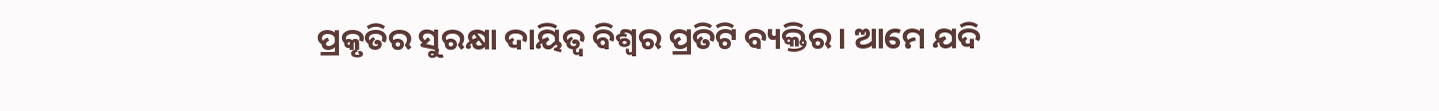ପ୍ରକୃତିର ସୁରକ୍ଷା ଦାୟିତ୍ବ ବିଶ୍ବର ପ୍ରତିଟି ବ୍ୟକ୍ତିର। ଆମେ ଯଦି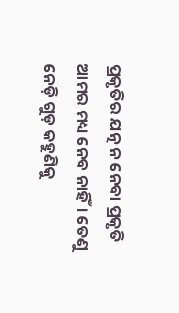ପ୍ରକୃତିର ଯତ୍ନ ନ ନେବା ପ୍ରକୃତି ଆମର ମଧ୍ୟ ନେବ ନାହିଁ। ତେଣୁ ନେଡ଼ି ଗୁଡ଼ କହୁଣିକୁ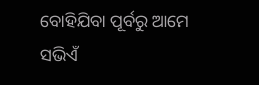ବୋହିଯିବା ପୂର୍ବରୁ ଆମେ ସଭିଏଁ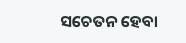ସଚେତନ ହେବା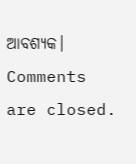ଆବଶ୍ୟକ।
Comments are closed.